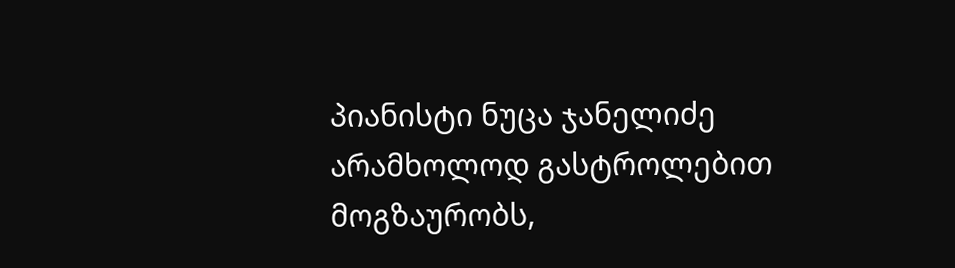პიანისტი ნუცა ჯანელიძე არამხოლოდ გასტროლებით მოგზაურობს,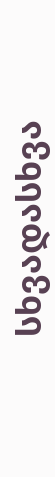სხვადასხვა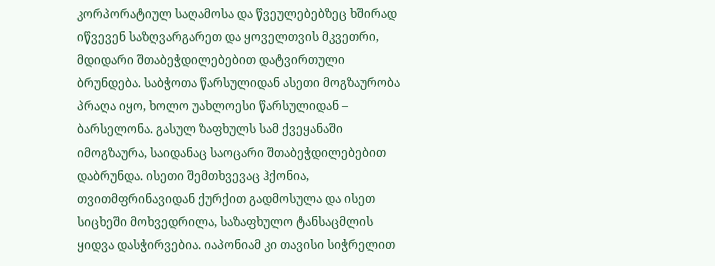კორპორატიულ საღამოსა და წვეულებებზეც ხშირად იწვევენ საზღვარგარეთ და ყოველთვის მკვეთრი, მდიდარი შთაბეჭდილებებით დატვირთული ბრუნდება. საბჭოთა წარსულიდან ასეთი მოგზაურობა პრაღა იყო, ხოლო უახლოესი წარსულიდან – ბარსელონა. გასულ ზაფხულს სამ ქვეყანაში იმოგზაურა, საიდანაც საოცარი შთაბეჭდილებებით დაბრუნდა. ისეთი შემთხვევაც ჰქონია, თვითმფრინავიდან ქურქით გადმოსულა და ისეთ სიცხეში მოხვედრილა, საზაფხულო ტანსაცმლის ყიდვა დასჭირვებია. იაპონიამ კი თავისი სიჭრელით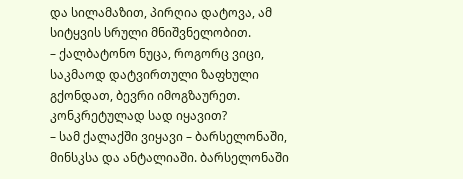და სილამაზით, პირღია დატოვა, ამ სიტყვის სრული მნიშვნელობით.
– ქალბატონო ნუცა, როგორც ვიცი, საკმაოდ დატვირთული ზაფხული გქონდათ, ბევრი იმოგზაურეთ. კონკრეტულად სად იყავით?
– სამ ქალაქში ვიყავი – ბარსელონაში, მინსკსა და ანტალიაში. ბარსელონაში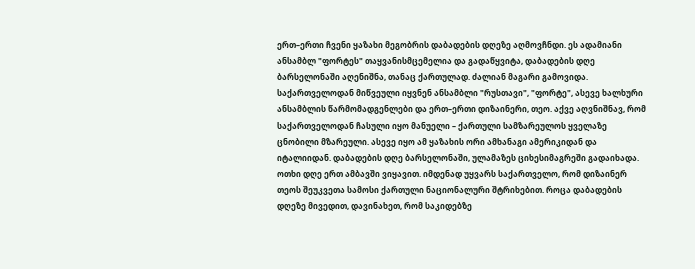ერთ–ერთი ჩვენი ყაზახი მეგობრის დაბადების დღეზე აღმოვჩნდი. ეს ადამიანი ანსამბლ "ფორტეს" თაყვანისმცემელია და გადაწყვიტა, დაბადების დღე ბარსელონაში აღენიშნა, თანაც ქართულად. ძალიან მაგარი გამოვიდა. საქართველოდან მიწვეული იყვნენ ანსამბლი "რუსთავი", "ფორტე", ასევე ხალხური ანსამბლის წარმომადგენლები და ერთ–ერთი დიზაინერი, თეო. აქვე აღვნიშნავ, რომ საქართველოდან ჩასული იყო მანუელი – ქართული სამზარეულოს ყველაზე ცნობილი მზარეული. ასევე იყო ამ ყაზახის ორი ამხანაგი ამერიკიდან და იტალიიდან. დაბადების დღე ბარსელონაში, ულამაზეს ციხესიმაგრეში გადაიხადა. ოთხი დღე ერთ ამბავში ვიყავით. იმდენად უყვარს საქართველო, რომ დიზაინერ თეოს შეუკვეთა სამოსი ქართული ნაციონალური შტრიხებით. როცა დაბადების დღეზე მივედით, დავინახეთ, რომ საკიდებზე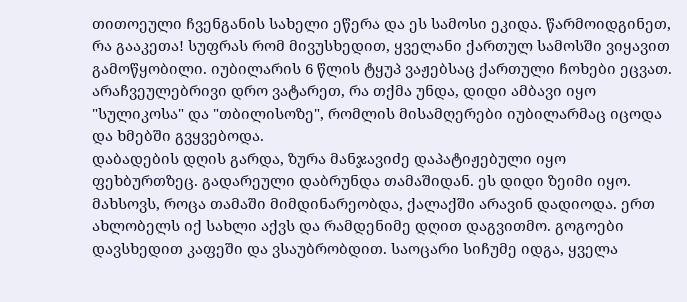თითოეული ჩვენგანის სახელი ეწერა და ეს სამოსი ეკიდა. წარმოიდგინეთ, რა გააკეთა! სუფრას რომ მივუსხედით, ყველანი ქართულ სამოსში ვიყავით გამოწყობილი. იუბილარის 6 წლის ტყუპ ვაჟებსაც ქართული ჩოხები ეცვათ. არაჩვეულებრივი დრო ვატარეთ, რა თქმა უნდა, დიდი ამბავი იყო "სულიკოსა" და "თბილისოზე", რომლის მისამღერები იუბილარმაც იცოდა და ხმებში გვყვებოდა.
დაბადების დღის გარდა, ზურა მანჯავიძე დაპატიჟებული იყო ფეხბურთზეც. გადარეული დაბრუნდა თამაშიდან. ეს დიდი ზეიმი იყო. მახსოვს, როცა თამაში მიმდინარეობდა, ქალაქში არავინ დადიოდა. ერთ ახლობელს იქ სახლი აქვს და რამდენიმე დღით დაგვითმო. გოგოები დავსხედით კაფეში და ვსაუბრობდით. საოცარი სიჩუმე იდგა, ყველა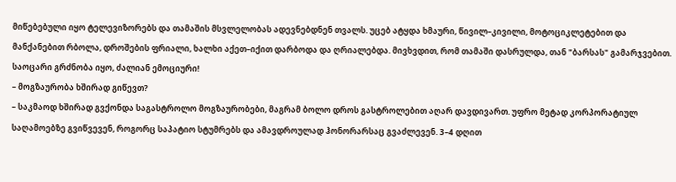მიწებებული იყო ტელევიზორებს და თამაშის მსვლელობას ადევნებდნენ თვალს. უცებ ატყდა ხმაური, წივილ–კივილი, მოტოციკლეტებით და მანქანებით რბოლა, დროშების ფრიალი, ხალხი აქეთ–იქით დარბოდა და ღრიალებდა. მივხვდით, რომ თამაში დასრულდა, თან "ბარსას" გამარჯვებით. საოცარი გრძნობა იყო, ძალიან ემოციური!
– მოგზაურობა ხშირად გიწევთ?
– საკმაოდ ხშირად გვქონდა საგასტროლო მოგზაურობები, მაგრამ ბოლო დროს გასტროლებით აღარ დავდივართ. უფრო მეტად კორპორატიულ საღამოებზე გვიწვევენ, როგორც საპატიო სტუმრებს და ამავდროულად ჰონორარსაც გვაძლევენ. 3–4 დღით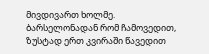მივდივართ ხოლმე.
ბარსელონადან რომ ჩამოვედით, ზუსტად ერთ კვირაში წავედით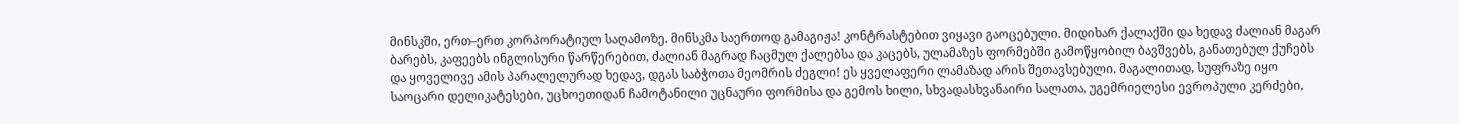მინსკში, ერთ–ერთ კორპორატიულ საღამოზე. მინსკმა საერთოდ გამაგიჟა! კონტრასტებით ვიყავი გაოცებული. მიდიხარ ქალაქში და ხედავ ძალიან მაგარ ბარებს, კაფეებს ინგლისური წარწერებით, ძალიან მაგრად ჩაცმულ ქალებსა და კაცებს, ულამაზეს ფორმებში გამოწყობილ ბავშვებს, განათებულ ქუჩებს და ყოველივე ამის პარალელურად ხედავ, დგას საბჭოთა მეომრის ძეგლი! ეს ყველაფერი ლამაზად არის შეთავსებული. მაგალითად, სუფრაზე იყო საოცარი დელიკატესები, უცხოეთიდან ჩამოტანილი უცნაური ფორმისა და გემოს ხილი, სხვადასხვანაირი სალათა, უგემრიელესი ევროპული კერძები,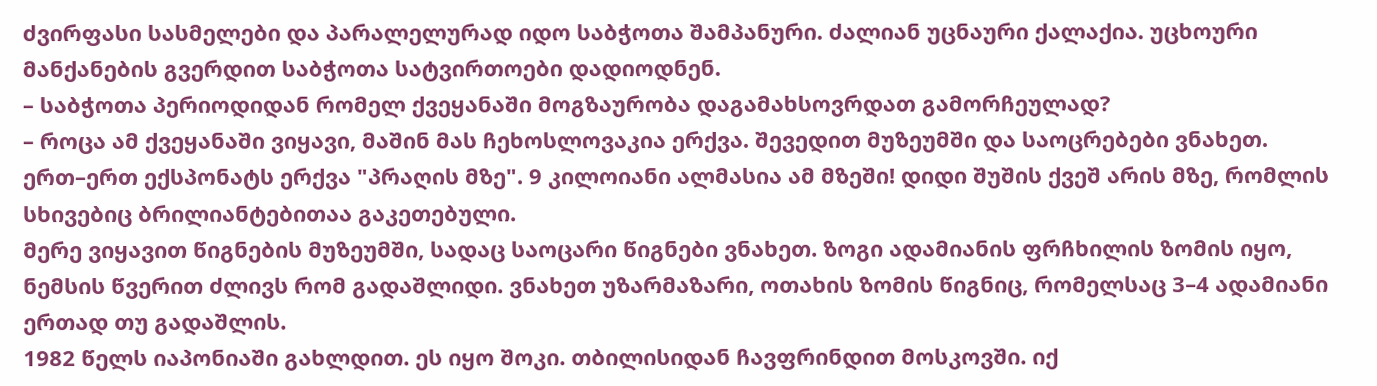ძვირფასი სასმელები და პარალელურად იდო საბჭოთა შამპანური. ძალიან უცნაური ქალაქია. უცხოური მანქანების გვერდით საბჭოთა სატვირთოები დადიოდნენ.
– საბჭოთა პერიოდიდან რომელ ქვეყანაში მოგზაურობა დაგამახსოვრდათ გამორჩეულად?
– როცა ამ ქვეყანაში ვიყავი, მაშინ მას ჩეხოსლოვაკია ერქვა. შევედით მუზეუმში და საოცრებები ვნახეთ. ერთ–ერთ ექსპონატს ერქვა "პრაღის მზე". 9 კილოიანი ალმასია ამ მზეში! დიდი შუშის ქვეშ არის მზე, რომლის სხივებიც ბრილიანტებითაა გაკეთებული.
მერე ვიყავით წიგნების მუზეუმში, სადაც საოცარი წიგნები ვნახეთ. ზოგი ადამიანის ფრჩხილის ზომის იყო, ნემსის წვერით ძლივს რომ გადაშლიდი. ვნახეთ უზარმაზარი, ოთახის ზომის წიგნიც, რომელსაც 3–4 ადამიანი ერთად თუ გადაშლის.
1982 წელს იაპონიაში გახლდით. ეს იყო შოკი. თბილისიდან ჩავფრინდით მოსკოვში. იქ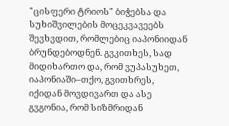"ცისფერი ტრიოს" ბიჭებსა და სუხიშვილების მოცეკვავეებს შევხვდით, რომლებიც იაპონიიდან ბრუნდებოდნენ. გვკითხეს, სად მიდიხართო და, რომ ვუპასუხეთ, იაპონიაში–თქო, გვითხრეს, იქიდან მოვდივართ და ასე გვგონია, რომ სიზმრიდან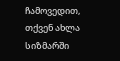ჩამოვედით, თქვენ ახლა სიზმარში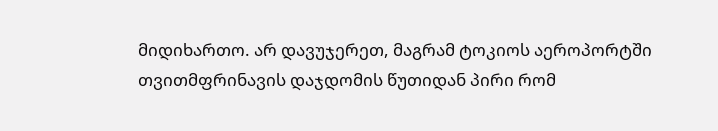მიდიხართო. არ დავუჯერეთ, მაგრამ ტოკიოს აეროპორტში თვითმფრინავის დაჯდომის წუთიდან პირი რომ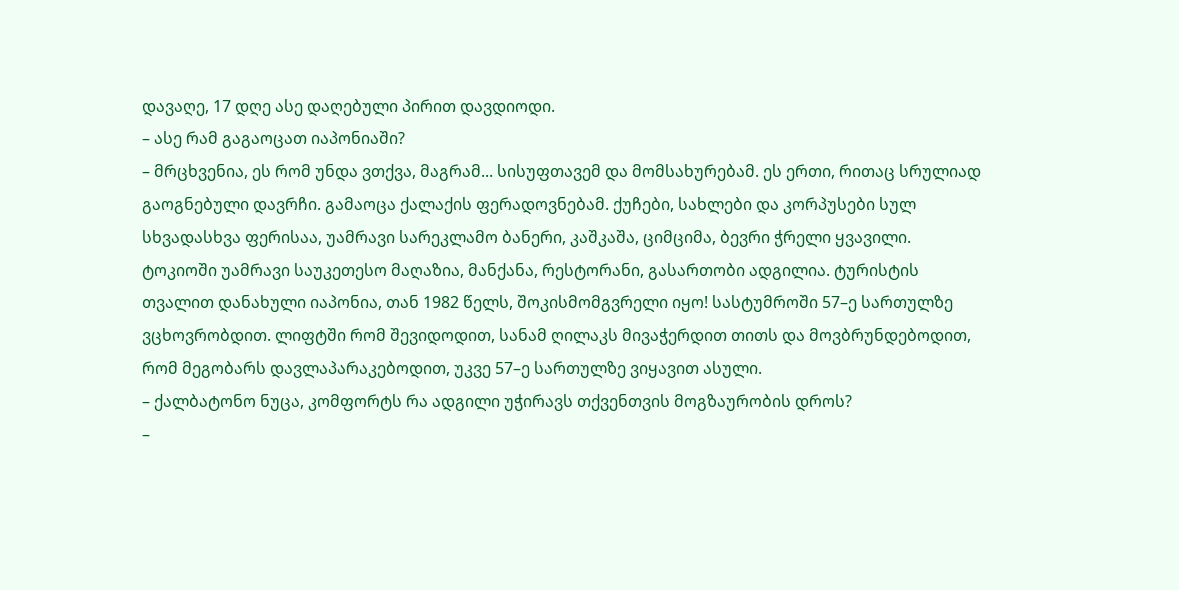დავაღე, 17 დღე ასე დაღებული პირით დავდიოდი.
– ასე რამ გაგაოცათ იაპონიაში?
– მრცხვენია, ეს რომ უნდა ვთქვა, მაგრამ... სისუფთავემ და მომსახურებამ. ეს ერთი, რითაც სრულიად გაოგნებული დავრჩი. გამაოცა ქალაქის ფერადოვნებამ. ქუჩები, სახლები და კორპუსები სულ სხვადასხვა ფერისაა, უამრავი სარეკლამო ბანერი, კაშკაშა, ციმციმა, ბევრი ჭრელი ყვავილი. ტოკიოში უამრავი საუკეთესო მაღაზია, მანქანა, რესტორანი, გასართობი ადგილია. ტურისტის თვალით დანახული იაპონია, თან 1982 წელს, შოკისმომგვრელი იყო! სასტუმროში 57–ე სართულზე ვცხოვრობდით. ლიფტში რომ შევიდოდით, სანამ ღილაკს მივაჭერდით თითს და მოვბრუნდებოდით, რომ მეგობარს დავლაპარაკებოდით, უკვე 57–ე სართულზე ვიყავით ასული.
– ქალბატონო ნუცა, კომფორტს რა ადგილი უჭირავს თქვენთვის მოგზაურობის დროს?
–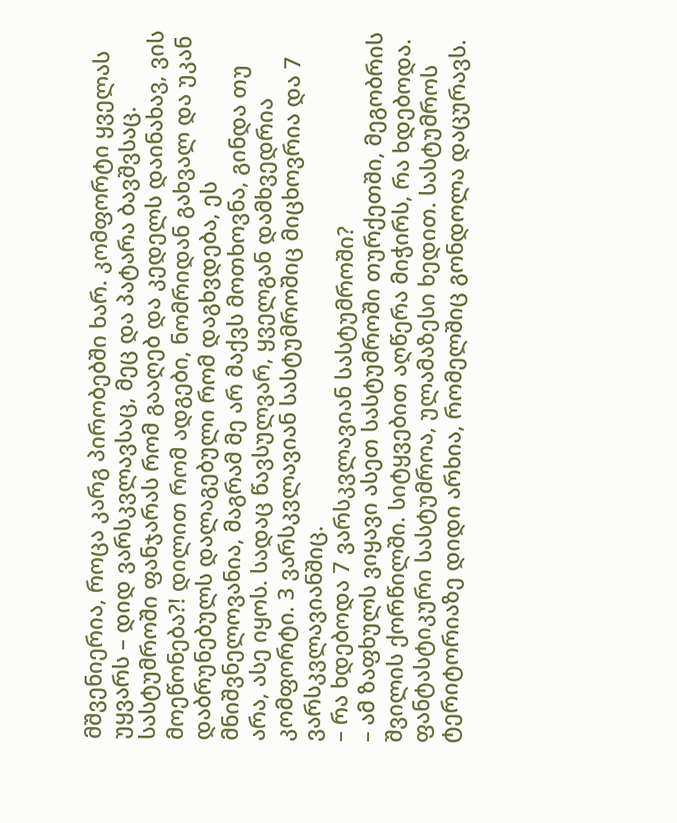მშვენიერია, როცა კარგ პირობებში ხარ. კომფორტი ყველას უყვარს – დიდ ვარსკვლავსაც, მეც და პატარა ბავშვსაც. სასტუმროში ფანჯარას რომ გააღებ და კედელს დაინახავ, ვის მოეწონება?! დილით რომ ადგები, ნომრიდან გახვალ და უკან დაბრუნებულს დალაგებული რომ დაგხვდება, ეს მნიშვნელოვანია, მაგრამ მე არ მაქვს მოთხოვნა, გინდა თუ არა, ასე იყოს. სადაც წავსულვარ, ყველგან დამხვედრია კომფორტი. 3 ვარსკვლავიან სასტუმროშიც მიცხოვრია და 7 ვარსკვლავიანშიც.
– რა ხდებოდა 7 ვარსკვლავიან სასტუმროში?
– ამ ზაფხულს ვიყავი ასეთ სასტუმროში თურქეთში, მეგობრის შვილის ქორწილში. სიტყვებით აღწერა მიჭირს, რა ხდებოდა. ფანტასტიკური სასტუმროა, ულამაზესი ხედით. სასტუმროს ტერიტორიაზე დიდი არხია, რომელშიც გონდოლა დაცურავს.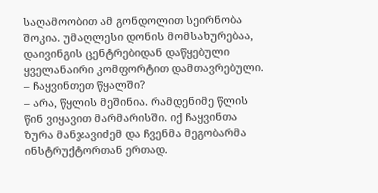საღამოობით ამ გონდოლით სეირნობა შოკია. უმაღლესი დონის მომსახურებაა, დაივინგის ცენტრებიდან დაწყებული ყველანაირი კომფორტით დამთავრებული.
– ჩაყვინთეთ წყალში?
– არა, წყლის მეშინია. რამდენიმე წლის წინ ვიყავით მარმარისში. იქ ჩაყვინთა ზურა მანჯავიძემ და ჩვენმა მეგობარმა ინსტრუქტორთან ერთად.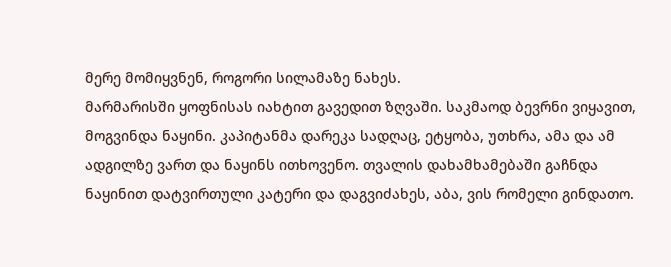მერე მომიყვნენ, როგორი სილამაზე ნახეს.
მარმარისში ყოფნისას იახტით გავედით ზღვაში. საკმაოდ ბევრნი ვიყავით, მოგვინდა ნაყინი. კაპიტანმა დარეკა სადღაც, ეტყობა, უთხრა, ამა და ამ ადგილზე ვართ და ნაყინს ითხოვენო. თვალის დახამხამებაში გაჩნდა ნაყინით დატვირთული კატერი და დაგვიძახეს, აბა, ვის რომელი გინდათო.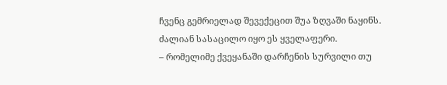ჩვენც გემრიელად შევექეცით შუა ზღვაში ნაყინს. ძალიან სასაცილო იყო ეს ყველაფერი.
– რომელიმე ქვეყანაში დარჩენის სურვილი თუ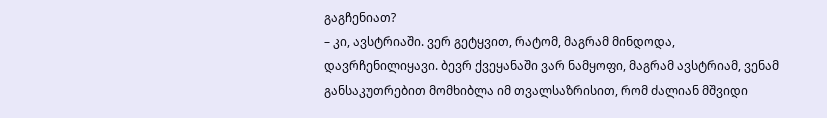გაგჩენიათ?
– კი, ავსტრიაში. ვერ გეტყვით, რატომ, მაგრამ მინდოდა, დავრჩენილიყავი. ბევრ ქვეყანაში ვარ ნამყოფი, მაგრამ ავსტრიამ, ვენამ განსაკუთრებით მომხიბლა იმ თვალსაზრისით, რომ ძალიან მშვიდი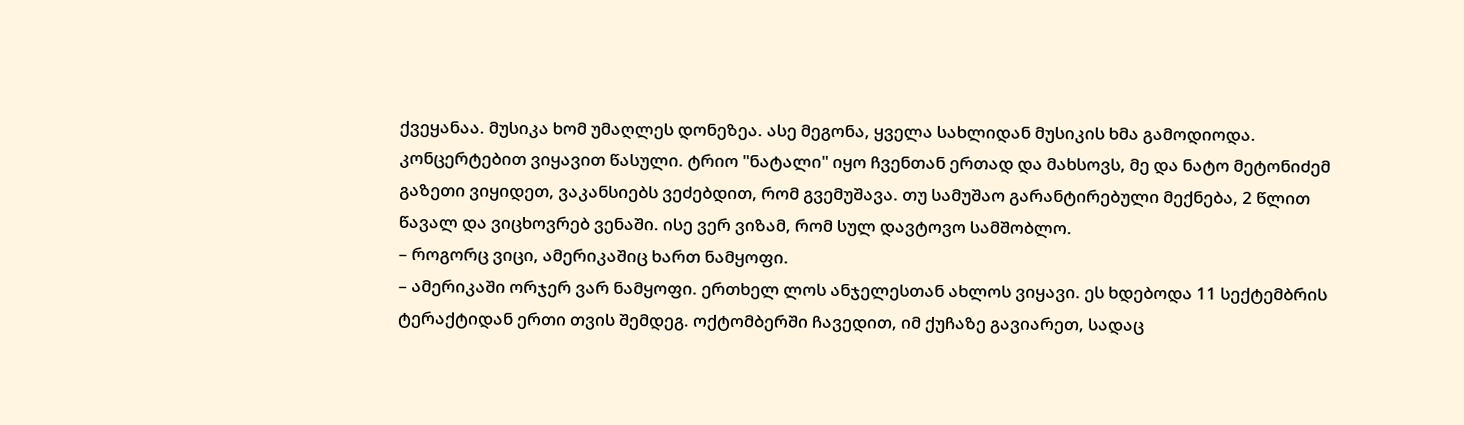ქვეყანაა. მუსიკა ხომ უმაღლეს დონეზეა. ასე მეგონა, ყველა სახლიდან მუსიკის ხმა გამოდიოდა. კონცერტებით ვიყავით წასული. ტრიო "ნატალი" იყო ჩვენთან ერთად და მახსოვს, მე და ნატო მეტონიძემ გაზეთი ვიყიდეთ, ვაკანსიებს ვეძებდით, რომ გვემუშავა. თუ სამუშაო გარანტირებული მექნება, 2 წლით წავალ და ვიცხოვრებ ვენაში. ისე ვერ ვიზამ, რომ სულ დავტოვო სამშობლო.
– როგორც ვიცი, ამერიკაშიც ხართ ნამყოფი.
– ამერიკაში ორჯერ ვარ ნამყოფი. ერთხელ ლოს ანჯელესთან ახლოს ვიყავი. ეს ხდებოდა 11 სექტემბრის ტერაქტიდან ერთი თვის შემდეგ. ოქტომბერში ჩავედით, იმ ქუჩაზე გავიარეთ, სადაც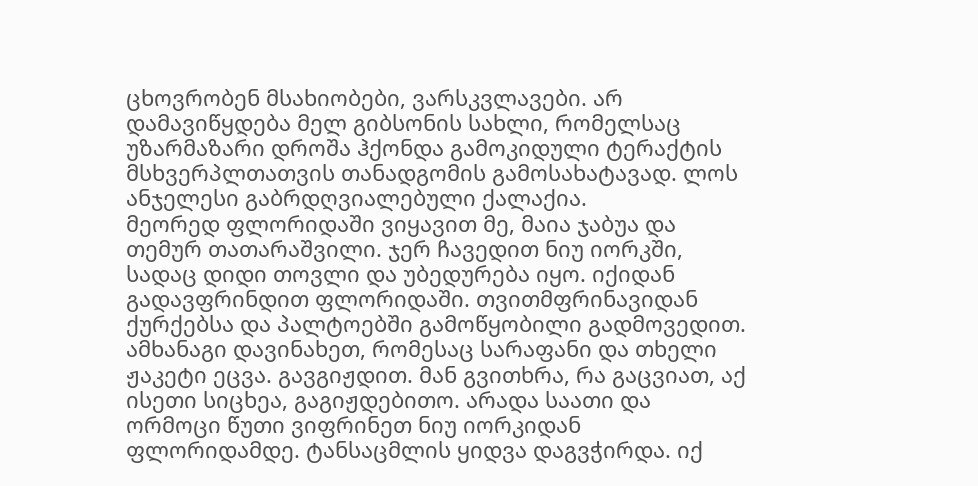ცხოვრობენ მსახიობები, ვარსკვლავები. არ დამავიწყდება მელ გიბსონის სახლი, რომელსაც უზარმაზარი დროშა ჰქონდა გამოკიდული ტერაქტის მსხვერპლთათვის თანადგომის გამოსახატავად. ლოს ანჯელესი გაბრდღვიალებული ქალაქია.
მეორედ ფლორიდაში ვიყავით მე, მაია ჯაბუა და თემურ თათარაშვილი. ჯერ ჩავედით ნიუ იორკში, სადაც დიდი თოვლი და უბედურება იყო. იქიდან გადავფრინდით ფლორიდაში. თვითმფრინავიდან ქურქებსა და პალტოებში გამოწყობილი გადმოვედით. ამხანაგი დავინახეთ, რომესაც სარაფანი და თხელი ჟაკეტი ეცვა. გავგიჟდით. მან გვითხრა, რა გაცვიათ, აქ ისეთი სიცხეა, გაგიჟდებითო. არადა საათი და ორმოცი წუთი ვიფრინეთ ნიუ იორკიდან ფლორიდამდე. ტანსაცმლის ყიდვა დაგვჭირდა. იქ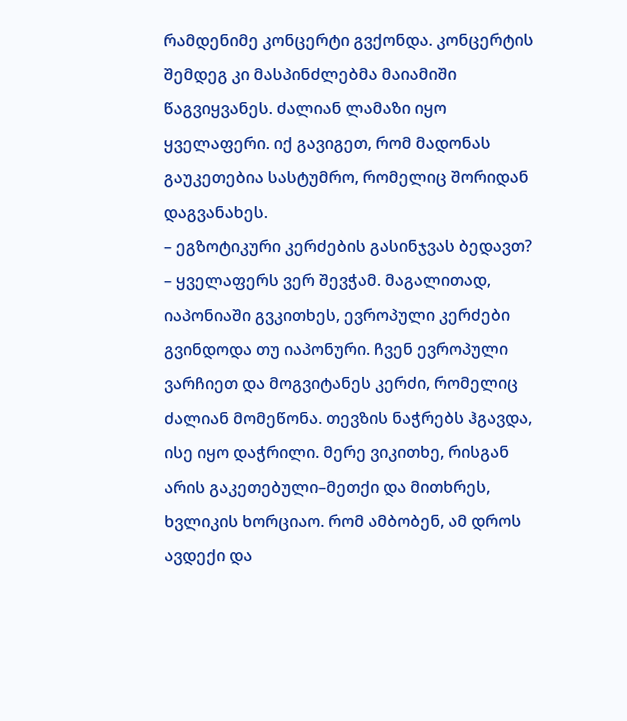რამდენიმე კონცერტი გვქონდა. კონცერტის შემდეგ კი მასპინძლებმა მაიამიში წაგვიყვანეს. ძალიან ლამაზი იყო ყველაფერი. იქ გავიგეთ, რომ მადონას გაუკეთებია სასტუმრო, რომელიც შორიდან დაგვანახეს.
– ეგზოტიკური კერძების გასინჯვას ბედავთ?
– ყველაფერს ვერ შევჭამ. მაგალითად, იაპონიაში გვკითხეს, ევროპული კერძები გვინდოდა თუ იაპონური. ჩვენ ევროპული ვარჩიეთ და მოგვიტანეს კერძი, რომელიც ძალიან მომეწონა. თევზის ნაჭრებს ჰგავდა, ისე იყო დაჭრილი. მერე ვიკითხე, რისგან არის გაკეთებული–მეთქი და მითხრეს, ხვლიკის ხორციაო. რომ ამბობენ, ამ დროს ავდექი და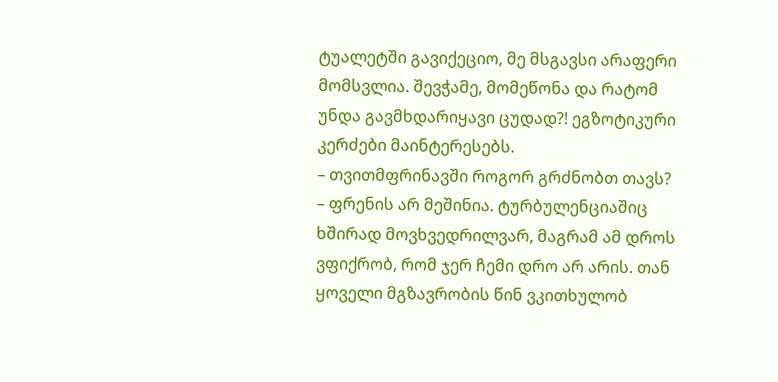ტუალეტში გავიქეციო, მე მსგავსი არაფერი მომსვლია. შევჭამე, მომეწონა და რატომ უნდა გავმხდარიყავი ცუდად?! ეგზოტიკური კერძები მაინტერესებს.
– თვითმფრინავში როგორ გრძნობთ თავს?
– ფრენის არ მეშინია. ტურბულენციაშიც ხშირად მოვხვედრილვარ, მაგრამ ამ დროს ვფიქრობ, რომ ჯერ ჩემი დრო არ არის. თან ყოველი მგზავრობის წინ ვკითხულობ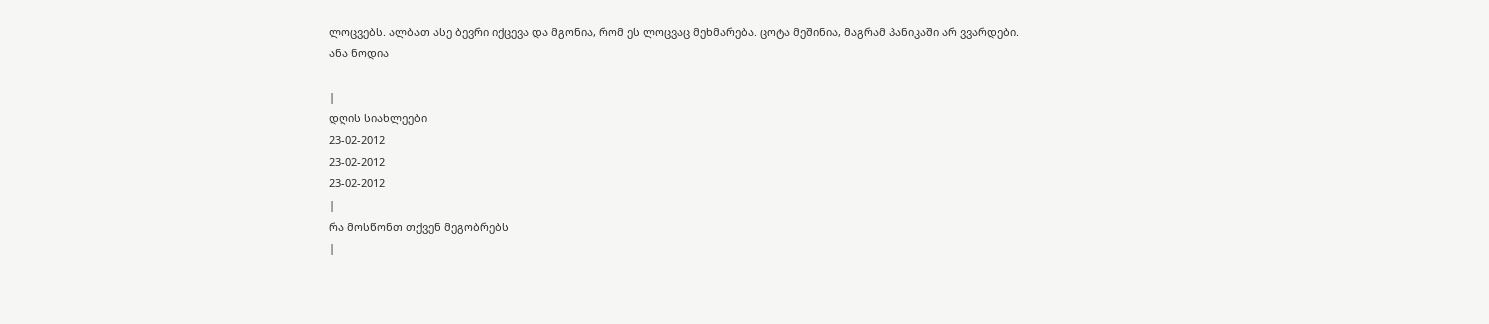ლოცვებს. ალბათ ასე ბევრი იქცევა და მგონია, რომ ეს ლოცვაც მეხმარება. ცოტა მეშინია, მაგრამ პანიკაში არ ვვარდები.
ანა ნოდია

|
დღის სიახლეები
23-02-2012
23-02-2012
23-02-2012
|
რა მოსწონთ თქვენ მეგობრებს
|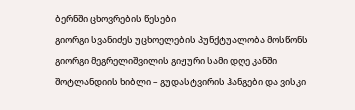ბერნში ცხოვრების წესები
გიორგი სვანიძეს უცხოელების პუნქტუალობა მოსწონს
გიორგი მეგრელიშვილის გიჟური სამი დღე კანში
შოტლანდიის ხიბლი – გუდასტვირის ჰანგები და ვისკი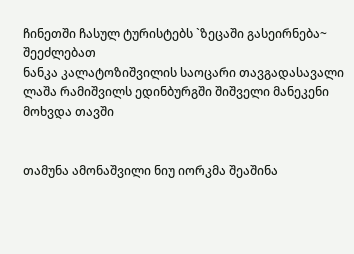ჩინეთში ჩასულ ტურისტებს `ზეცაში გასეირნება~ შეეძლებათ
ნანკა კალატოზიშვილის საოცარი თავგადასავალი
ლაშა რამიშვილს ედინბურგში შიშველი მანეკენი მოხვდა თავში


თამუნა ამონაშვილი ნიუ იორკმა შეაშინა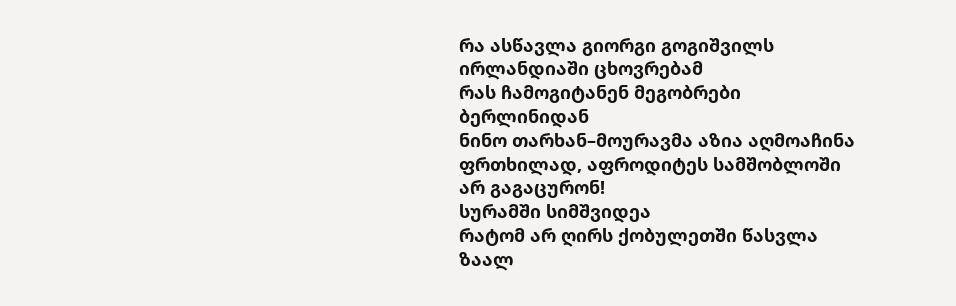რა ასწავლა გიორგი გოგიშვილს ირლანდიაში ცხოვრებამ
რას ჩამოგიტანენ მეგობრები ბერლინიდან
ნინო თარხან–მოურავმა აზია აღმოაჩინა
ფრთხილად, აფროდიტეს სამშობლოში არ გაგაცურონ!
სურამში სიმშვიდეა
რატომ არ ღირს ქობულეთში წასვლა
ზაალ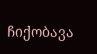ჩიქობავა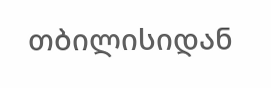თბილისიდან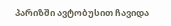პარიზში ავტობუსით ჩავიდა